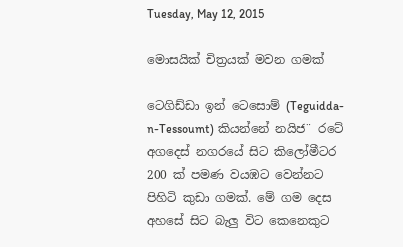Tuesday, May 12, 2015

මොසයික්‌ චිත්‍රයක්‌ මවන ගමක්‌

ටෙගිඩ්ඩා ඉන් ටෙසොම් (Teguidda-n-Tessoumt) කියන්නේ නයිජ¨ රටේ අගදෙස්‌ නගරයේ සිට කිලෝමීටර 200 ක්‌ පමණ වයඹට වෙන්නට පිහිටි කුඩා ගමක්‌. මේ ගම දෙස අහසේ සිට බැලු විට කෙනෙකුට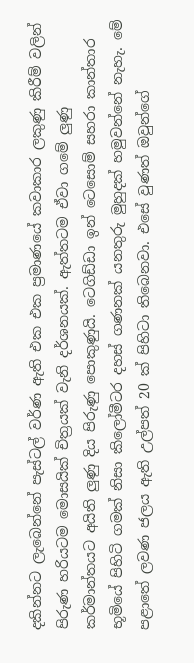දකින්නට ලැබෙන්නේ පැස්‌ටල් වර්ණ ඇති එක එක ප්‍රමාණයේ කවාකාර ලකුණු කිරීම් වලින් පිරුණ හරියටම මොසයික්‌ චිත්‍රයක්‌ වැනි දර්ශනයක්‌. ඇත්තටම ඒවා ගමේ ලුණු කර්මාන්තයට අයිති ලුණු දිය පිරුණු පොකුණුයි. ටෙගිඩ්ඩා ඉන් ටෙසොම් සහරා කාන්තාර භූමියේ පිහිටි ගමක්‌ නිසා කිලෝමීටර දහස්‌ ගණනක්‌ යනතුරු මුහුදක්‌ හමුවන්නේ නැහැ. මේ පළාතේ ලවණ ජලය ඇති උල්පත් 20 ක්‌ පිහිටා තිබෙනවා. එසේ වුණත් ඔවුන්ගේ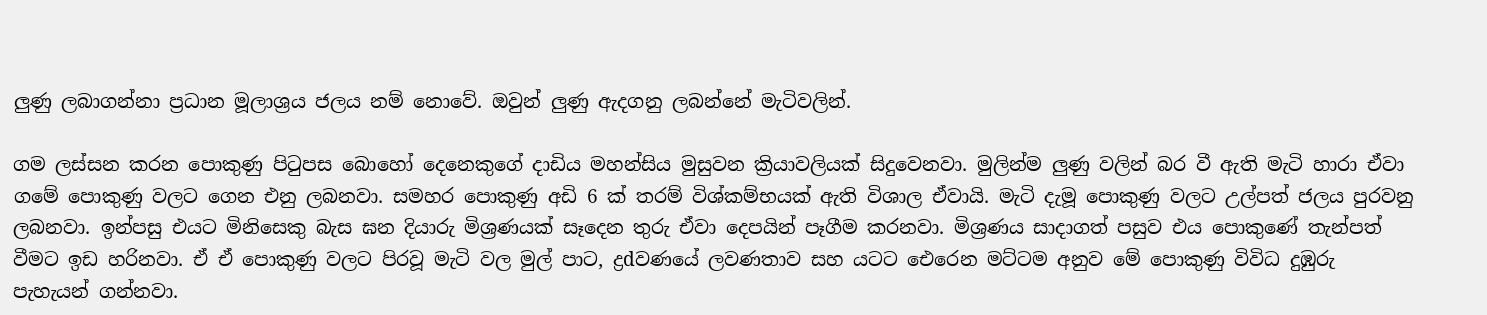ලුණු ලබාගන්නා ප්‍රධාන මූලාශ්‍රය ජලය නම් නොවේ. ඔවුන් ලුණු ඇදගනු ලබන්නේ මැටිවලින්.

ගම ලස්‌සන කරන පොකුණු පිටුපස බොහෝ දෙනෙකුගේ දාඩිය මහන්සිය මුසුවන ක්‍රියාවලියක්‌ සිදුවෙනවා. මුලින්ම ලුණු වලින් බර වී ඇති මැටි හාරා ඒවා ගමේ පොකුණු වලට ගෙන එනු ලබනවා. සමහර පොකුණු අඩි 6 ක්‌ තරම් විශ්කම්භයක්‌ ඇති විශාල ඒවායි. මැටි දැමූ පොකුණු වලට උල්පත් ජලය පුරවනු ලබනවා. ඉන්පසු එයට මිනිසෙකු බැස ඝන දියාරු මිශ්‍රණයක්‌ සෑදෙන තුරු ඒවා දෙපයින් පෑගීම කරනවා. මිශ්‍රණය සාදාගත් පසුව එය පොකුණේ තැන්පත් වීමට ඉඩ හරිනවා. ඒ ඒ පොකුණු වලට පිරවූ මැටි වල මුල් පාට, ද්‍රdවණයේ ලවණතාව සහ යටට ඓරෙන මට්‌ටම අනුව මේ පොකුණු විවිධ දුඹුරු පැහැයන් ගන්නවා.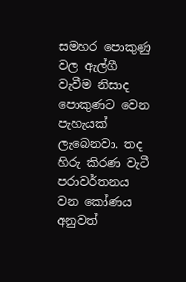සමහර පොකුණු වල ඇල්ගී වැවීම නිසාද පොකුණට වෙන පැහැයක්‌ ලැබෙනවා. තද හිරු කිරණ වැටී පරාවර්තනය වන කෝණය අනුවත්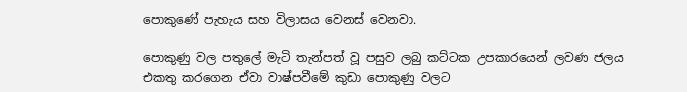පොකුණේ පැහැය සහ විලාසය වෙනස්‌ වෙනවා.

පොකුණු වල පතුලේ මැටි තැන්පත් වූ පසුව ලබු කට්‌ටක උපකාරයෙන් ලවණ ජලය එකතු කරගෙන ඒවා වාෂ්පවීමේ කුඩා පොකුණු වලට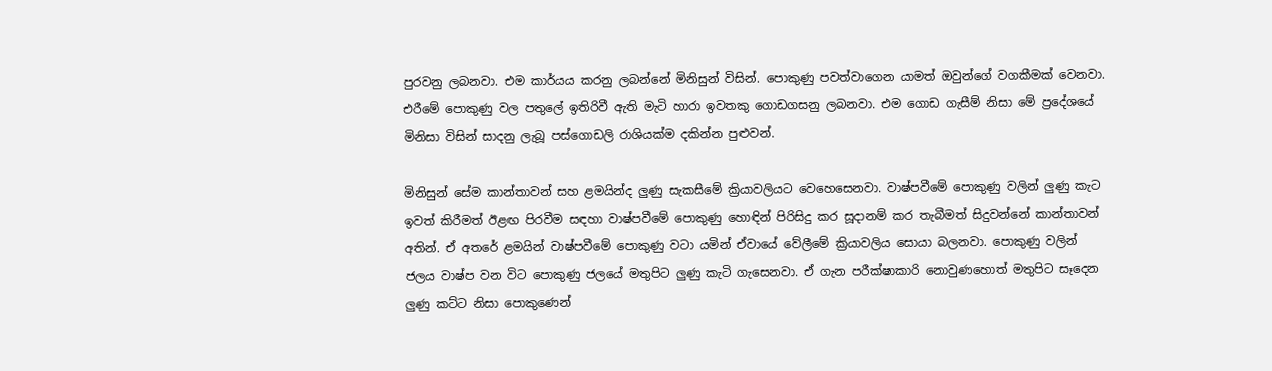පුරවනු ලබනවා. එම කාර්යය කරනු ලබන්නේ මිනිසුන් විසින්. පොකුණු පවත්වාගෙන යාමත් ඔවුන්ගේ වගකීමක්‌ වෙනවා. එරීමේ පොකුණු වල පතුලේ ඉතිරිවී ඇති මැටි හාරා ඉවතකු ගොඩගසනු ලබනවා. එම ගොඩ ගැසීම් නිසා මේ ප්‍රදේශයේ මිනිසා විසින් සාදනු ලැබූ පස්‌ගොඩලි රාශියක්‌ම දකින්න පුළුවන්.

මිනිසුන් සේම කාන්තාවන් සහ ළමයින්ද ලුණු සැකසීමේ ක්‍රියාවලියට වෙහෙසෙනවා. වාෂ්පවීමේ පොකුණු වලින් ලුණු කැට ඉවත් කිරීමත් ඊළඟ පිරවීම සඳහා වාෂ්පවීමේ පොකුණු හොඳින් පිරිසිදු කර සූදානම් කර තැබීමත් සිදුවන්නේ කාන්තාවන් අතින්. ඒ අතරේ ළමයින් වාෂ්පවීමේ පොකුණු වටා යමින් ඒවායේ වේලීමේ ක්‍රියාවලිය සොයා බලනවා. පොකුණු වලින් ජලය වාෂ්ප වන විට පොකුණු ජලයේ මතුපිට ලුණු කැටි ගැසෙනවා. ඒ ගැන පරීක්‌ෂාකාරි නොවුණහොත් මතුපිට සෑදෙන ලුණු කට්‌ට නිසා පොකුණෙන්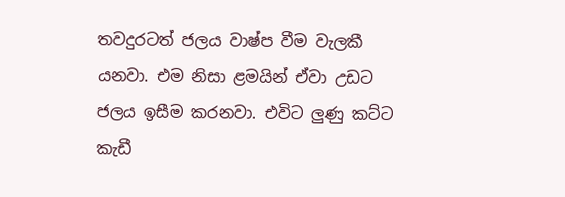තවදුරටත් ජලය වාෂ්ප වීම වැලකී යනවා. එම නිසා ළමයින් ඒවා උඩට ජලය ඉසීම කරනවා. එවිට ලුණු කට්‌ට කැඩී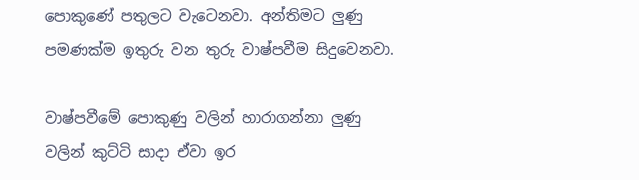පොකුණේ පතුලට වැටෙනවා. අන්තිමට ලුණු පමණක්‌ම ඉතුරු වන තුරු වාෂ්පවීම සිදුවෙනවා.

වාෂ්පවීමේ පොකුණු වලින් හාරාගන්නා ලුණු වලින් කුට්‌ටි සාදා ඒවා ඉර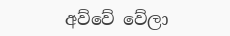අව්වේ වේලා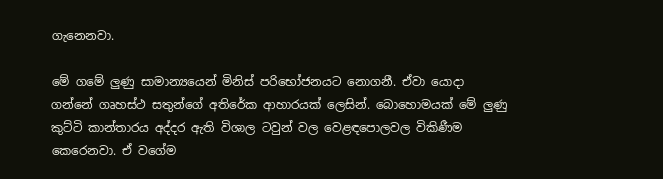ගැනෙනවා.

මේ ගමේ ලුණු සාමාන්‍යයෙන් මිනිස්‌ පරිභෝජනයට නොගනී. ඒවා යොදා ගන්නේ ගෘහස්‌ථ සතුන්ගේ අතිරේක ආහාරයක්‌ ලෙසින්. බොහොමයක්‌ මේ ලුණු කුට්‌ටි කාන්තාරය අද්දර ඇති විශාල ටවුන් වල වෙළඳපොලවල විකිණීම කෙරෙනවා. ඒ වගේම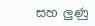සහ ලුණු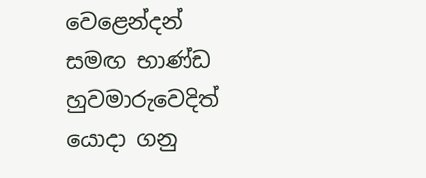වෙළෙන්දන් සමඟ භාණ්‌ඩ හුවමාරුවෙදිත් යොදා ගනු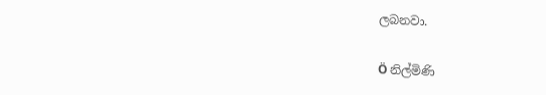ලබනවා.

Ö නිල්මිණි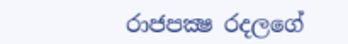රාජපක්‍ෂ රදලගේ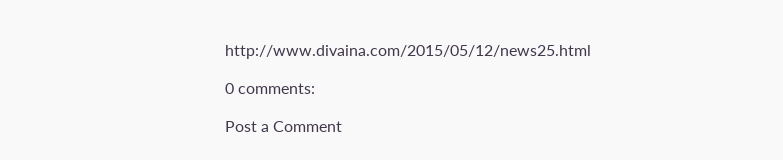http://www.divaina.com/2015/05/12/news25.html

0 comments:

Post a Comment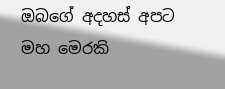ඔබගේ අදහස් අපට මහ මෙරකි